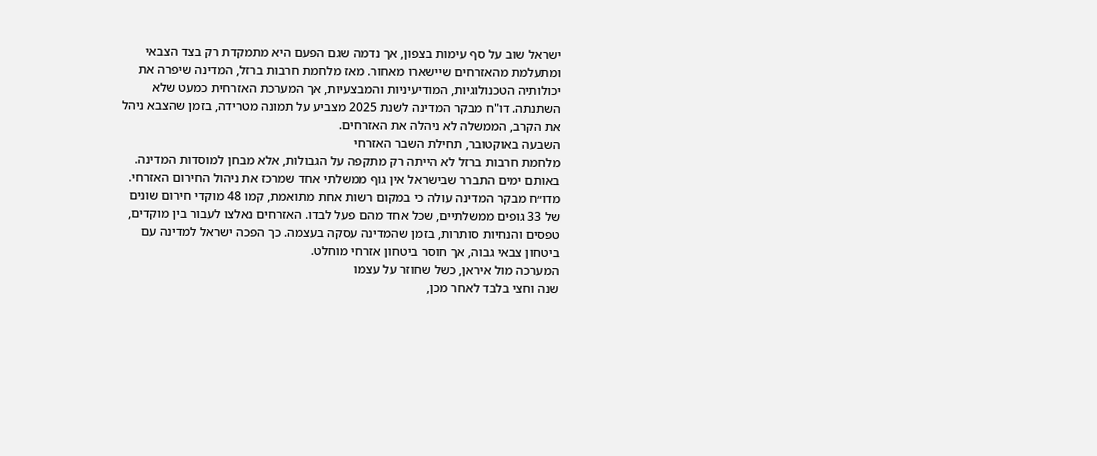ישראל שוב על סף עימות בצפון, אך נדמה שגם הפעם היא מתמקדת רק בצד הצבאי ומתעלמת מהאזרחים שיישארו מאחור. מאז מלחמת חרבות ברזל, המדינה שיפרה את יכולותיה הטכנולוגיות, המודיעיניות והמבצעיות, אך המערכת האזרחית כמעט שלא השתנתה. דו"ח מבקר המדינה לשנת 2025 מצביע על תמונה מטרידה, בזמן שהצבא ניהל את הקרב, הממשלה לא ניהלה את האזרחים.
השבעה באוקטובר, תחילת השבר האזרחי
מלחמת חרבות ברזל לא הייתה רק מתקפה על הגבולות, אלא מבחן למוסדות המדינה. באותם ימים התברר שבישראל אין גוף ממשלתי אחד שמרכז את ניהול החירום האזרחי. מדו״ח מבקר המדינה עולה כי במקום רשות אחת מתואמת, קמו 48 מוקדי חירום שונים של 33 גופים ממשלתיים, שכל אחד מהם פעל לבדו. האזרחים נאלצו לעבור בין מוקדים, טפסים והנחיות סותרות, בזמן שהמדינה עסקה בעצמה. כך הפכה ישראל למדינה עם ביטחון צבאי גבוה, אך חוסר ביטחון אזרחי מוחלט.
המערכה מול איראן, כשל שחוזר על עצמו
שנה וחצי בלבד לאחר מכן,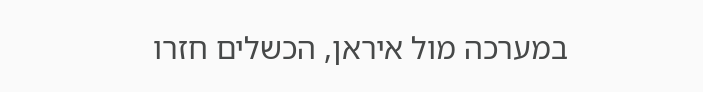במערכה מול איראן, הכשלים חזרו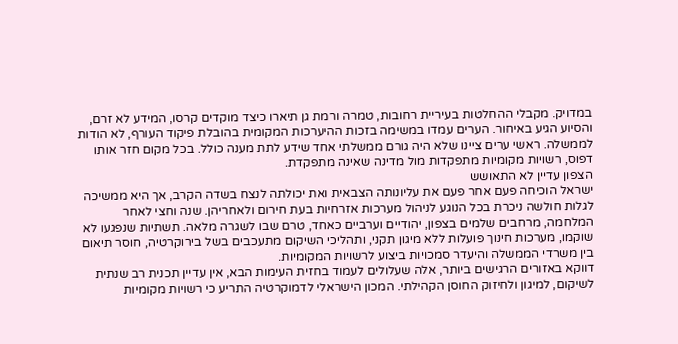במדויק. מקבלי ההחלטות בעיריית רחובות, טמרה ורמת גן תיארו כיצד מוקדים קרסו, המידע לא זרם, והסיוע הגיע באיחור. הערים עמדו במשימה בזכות ההיערכות המקומית בהובלת פיקוד העורף, לא הודות לממשלה. ראשי ערים ציינו שלא היה גורם ממשלתי אחד שידע לתת מענה כולל. בכל מקום חזר אותו דפוס, רשויות מקומיות מתפקדות מול מדינה שאינה מתפקדת.
הצפון עדיין לא התאושש
ישראל הוכיחה פעם אחר פעם את עליונותה הצבאית ואת יכולתה לנצח בשדה הקרב, אך היא ממשיכה לגלות חולשה ניכרת בכל הנוגע לניהול מערכות אזרחיות בעת חירום ולאחריהן. שנה וחצי לאחר המלחמה, מרחבים שלמים בצפון, יהודיים וערביים כאחד, טרם שבו לשגרה מלאה. תשתיות שנפגעו לא שוקמו, מערכות חינוך פועלות ללא מיגון תקני, ותהליכי השיקום מתעכבים בשל בירוקרטיה, חוסר תיאום בין משרדי הממשלה והיעדר סמכויות ביצוע לרשויות המקומיות.
דווקא באזורים הרגישים ביותר, אלה שעלולים לעמוד בחזית העימות הבא, אין עדיין תכנית רב שנתית לשיקום, למיגון ולחיזוק החוסן הקהילתי. המכון הישראלי לדמוקרטיה התריע כי רשויות מקומיות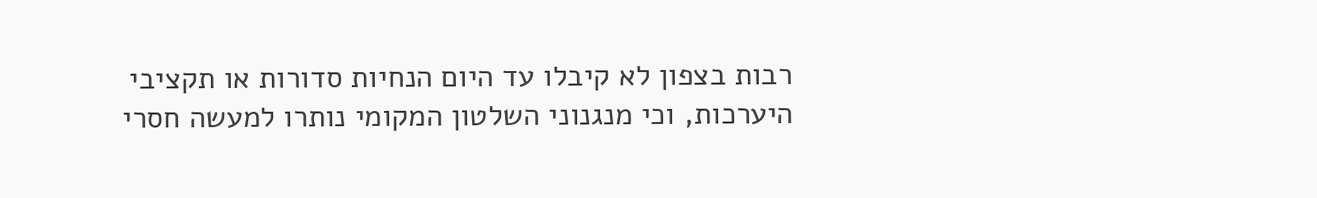רבות בצפון לא קיבלו עד היום הנחיות סדורות או תקציבי היערכות, וכי מנגנוני השלטון המקומי נותרו למעשה חסרי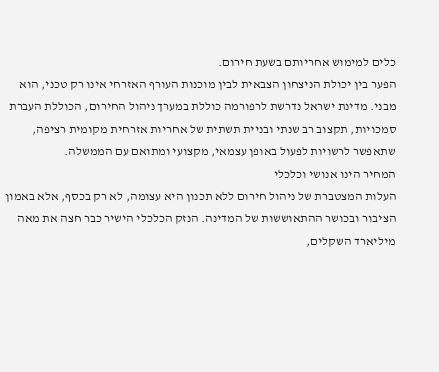כלים למימוש אחריותם בשעת חירום.
הפער בין יכולת הניצחון הצבאית לבין מוכנות העורף האזרחי אינו רק טכני, הוא מבני. מדינת ישראל נדרשת לרפורמה כוללת במערך ניהול החירום, הכוללת העברת סמכויות, תקצוב רב שנתי ובניית תשתית של אחריות אזרחית מקומית רציפה, שתאפשר לרשויות לפעול באופן עצמאי, מקצועי ומתואם עם הממשלה.
המחיר הינו אנושי וכלכלי
העלות המצטברת של ניהול חירום ללא תכנון היא עצומה, לא רק בכסף, אלא באמון הציבור ובכושר ההתאוששות של המדינה. הנזק הכלכלי הישיר כבר חצה את מאה מיליארד השקלים,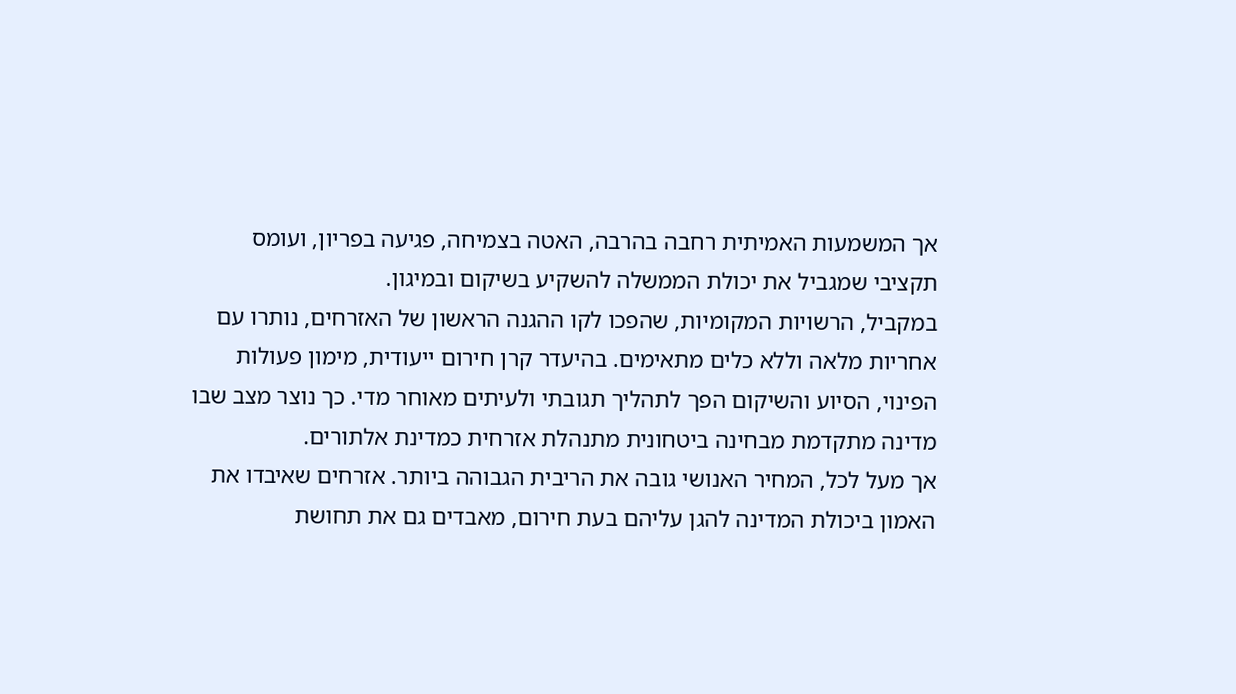אך המשמעות האמיתית רחבה בהרבה, האטה בצמיחה, פגיעה בפריון, ועומס תקציבי שמגביל את יכולת הממשלה להשקיע בשיקום ובמיגון.
במקביל, הרשויות המקומיות, שהפכו לקו ההגנה הראשון של האזרחים, נותרו עם אחריות מלאה וללא כלים מתאימים. בהיעדר קרן חירום ייעודית, מימון פעולות הפינוי, הסיוע והשיקום הפך לתהליך תגובתי ולעיתים מאוחר מדי. כך נוצר מצב שבו מדינה מתקדמת מבחינה ביטחונית מתנהלת אזרחית כמדינת אלתורים.
אך מעל לכל, המחיר האנושי גובה את הריבית הגבוהה ביותר. אזרחים שאיבדו את האמון ביכולת המדינה להגן עליהם בעת חירום, מאבדים גם את תחושת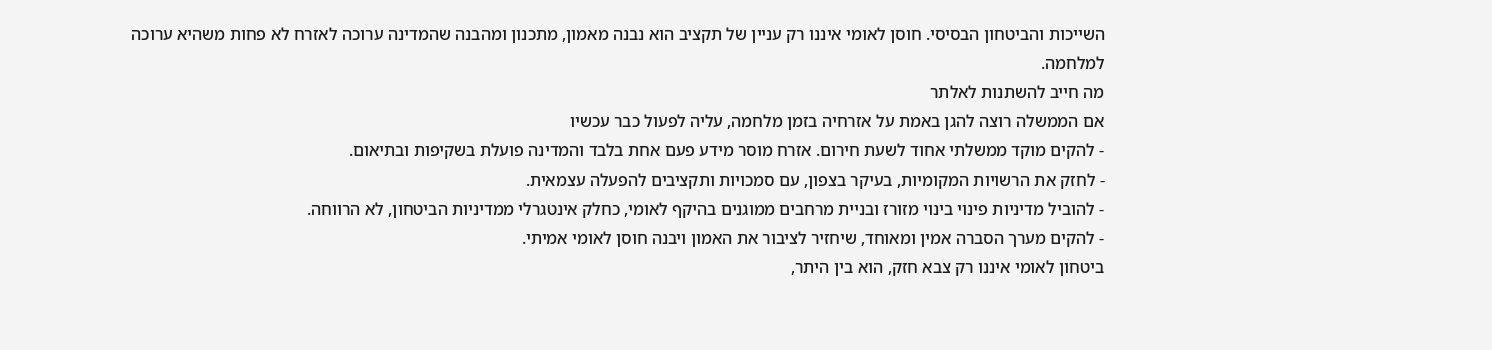השייכות והביטחון הבסיסי. חוסן לאומי איננו רק עניין של תקציב הוא נבנה מאמון, מתכנון ומהבנה שהמדינה ערוכה לאזרח לא פחות משהיא ערוכה למלחמה.
מה חייב להשתנות לאלתר
אם הממשלה רוצה להגן באמת על אזרחיה בזמן מלחמה, עליה לפעול כבר עכשיו
- להקים מוקד ממשלתי אחוד לשעת חירום. אזרח מוסר מידע פעם אחת בלבד והמדינה פועלת בשקיפות ובתיאום.
- לחזק את הרשויות המקומיות, בעיקר בצפון, עם סמכויות ותקציבים להפעלה עצמאית.
- להוביל מדיניות פינוי בינוי מזורז ובניית מרחבים ממוגנים בהיקף לאומי, כחלק אינטגרלי ממדיניות הביטחון, לא הרווחה.
- להקים מערך הסברה אמין ומאוחד, שיחזיר לציבור את האמון ויבנה חוסן לאומי אמיתי.
ביטחון לאומי איננו רק צבא חזק, הוא בין היתר,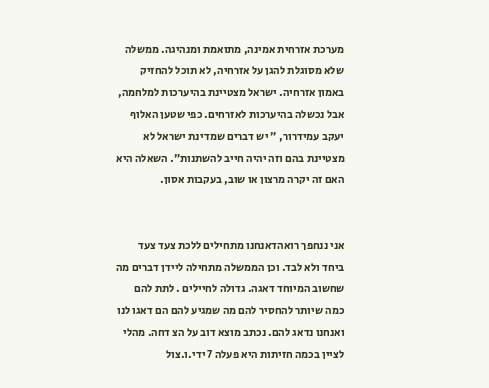מערכת אזרחית אמינה, מתואמת ומנהיגה. ממשלה שלא מסוגלת להגן על אזרחיה, לא תוכל להחזיק באמון אזרחיה. ישראל מצטיינת בהיערכות למלחמה, אבל נכשלה בהיערכות לאזרחים. כפי שטען האלוף יעקב עמידרור, ״ יש דברים שמדינת ישראל לא מצטיינת בהם וזה יהיה חייב להשתנות״. השאלה היא האם זה יקרה מרצון או שוב, בעקבות אסון.


אני ננחפך רואהדאנחנו מתחילים ללכת צעד צעד ביחד ולא לבד. וכן הממשלה מתחילה ליידן דברים מה שחשוב המיוחד דאגה. גדולה לחיילים . לתת להם כמה שיותר להחסיר להם מה שמגיע להם הם דאגו לנו ואנחנו נדאג להם. נכתב מוצא דוב על הצ דחה. מהלי לציין בכמה חזיתות היא פעלה 7 ידי.ו.צול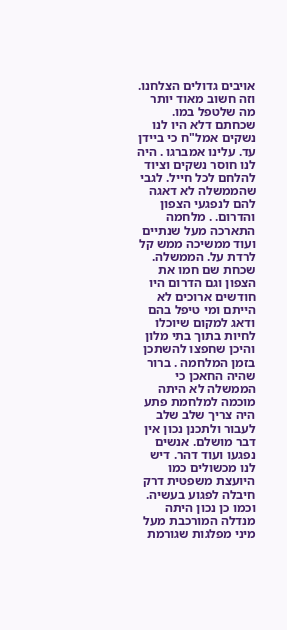אויבים גדולים הצלחנו. וזה חשוב מאוד יותר מה שלטפל במו. שכחתם דלא היו לנו נשקים אמל"ח כי ביידן עד. עלינו אמברגו . היה לנו חוסר נשקים וציוד להלחם לכל חייל. לגבי שהממשלה לא דאגה להם לנפגעי הצפון והדרום. . מלחמה התארכה מעל שנתיים ועוד ממשיכה ממש קל לרדת על. הממשלה. שכחת שם חמו את הצפון וגם הדרום היו חודשים ארוכים לא הייתם ומי טיפל בהם ודאג למקום שיוכלו לחיות בתוך בתי מלון והיכן שחפצו להשתכן בזמן המלחמה . ברור שהיה החאכן כי הממשלה לא היתה מוכמה למלחמת פתע היה צריך שלב שלב לעבור ולתכנן נכון אין דבר מושלם. אנשים נפגעו ועוד דהר. דיש לנו מכשולים כמו היועצת משפטית דרק חיבלה לפגוע בעשיה. וכמו כן נכון היתה מנדלה המורכבת מעל מיני מפלגות שגורמת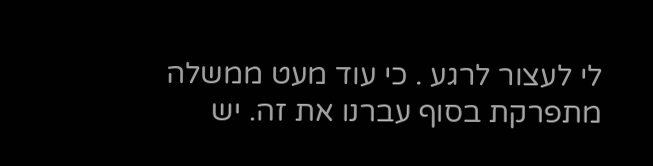לי לעצור לרגע . כי עוד מעט ממשלה מתפרקת בסוף עברנו את זה. יש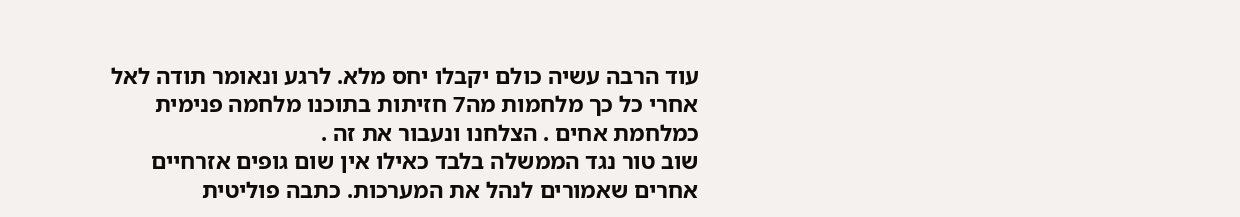עוד הרבה עשיה כולם יקבלו יחס מלא. לרגע ונאומר תודה לאל אחרי כל כך מלחמות מה7 חזיתות בתוכנו מלחמה פנימית כמלחמת אחים . הצלחנו ונעבור את זה .
שוב טור נגד הממשלה בלבד כאילו אין שום גופים אזרחיים אחרים שאמורים לנהל את המערכות. כתבה פוליטית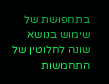בתחפושת של שימוש בנושא שונה לחלוטין של התחמשות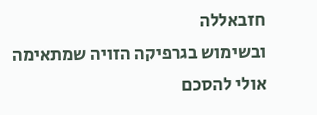חזבאללה
ובשימוש בגרפיקה הזויה שמתאימה אולי להסכם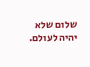שלום שלא יהיה לעולם.